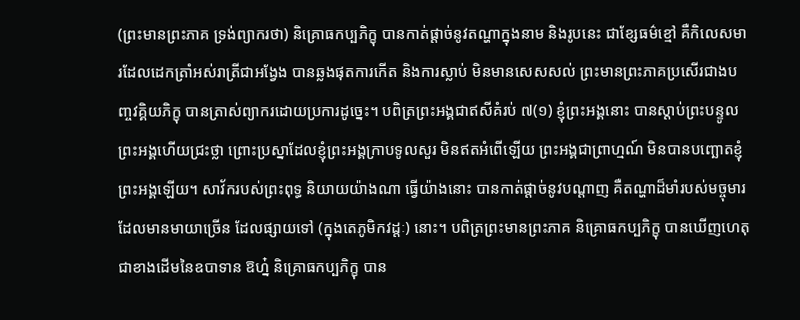(ព្រះមានព្រះភាគ ទ្រង់ព្យាករថា) និគ្រោធកប្បភិក្ខុ បានកាត់ផ្តាច់នូវតណ្ហាក្នុងនាម និងរូបនេះ ជាខ្សែធម៌ខ្មៅ គឺកិលេសមារដែលដេកត្រាំអស់រាត្រីជាអង្វែង បានឆ្លងផុតការកើត និងការស្លាប់ មិនមានសេសសល់ ព្រះមានព្រះភាគប្រសើរជាងបញ្ចវគ្គិយភិក្ខុ បានត្រាស់ព្យាករដោយប្រការដូច្នេះ។ បពិត្រព្រះអង្គជាឥសីគំរប់ ៧(១) ខ្ញុំព្រះអង្គនោះ បានស្តាប់ព្រះបន្ទូលព្រះអង្គហើយជ្រះថ្លា ព្រោះប្រស្នាដែលខ្ញុំព្រះអង្គក្រាបទូលសួរ មិនឥតអំពើឡើយ ព្រះអង្គជាព្រាហ្មណ៍ មិនបានបញ្ឆោតខ្ញុំព្រះអង្គឡើយ។ សាវ័ករបស់ព្រះពុទ្ធ និយាយយ៉ាងណា ធ្វើយ៉ាងនោះ បានកាត់ផ្តាច់នូវបណ្តាញ គឺតណ្ហាដ៏មាំរបស់មច្ចុមារ ដែលមានមាយាច្រើន ដែលផ្សាយទៅ (ក្នុងតេភូមិកវដ្តៈ) នោះ។ បពិត្រព្រះមានព្រះភាគ និគ្រោធកប្បភិក្ខុ បានឃើញហេតុជាខាងដើមនៃឧបាទាន ឱហ្ន៎ និគ្រោធកប្បភិក្ខុ បាន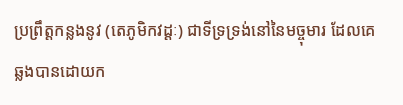ប្រព្រឹត្តកន្លងនូវ (តេភូមិកវដ្តៈ) ជាទីទ្រទ្រង់នៅនៃមច្ចុមារ ដែលគេឆ្លងបានដោយក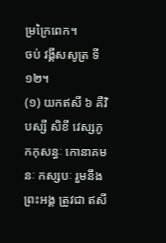ម្រក្រៃពេក។
ចប់ វង្គីសសូត្រ ទី១២។
(១) យកឥសី ៦ គឺវិបស្សី សិខី វេស្សភូ កកុសន្ធៈ កោនាគមនៈ កស្សបៈ រួមនឹងព្រះអង្គ ត្រូវជា ឥសី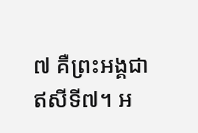៧ គឺព្រះអង្គជាឥសីទី៧។ អ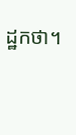ដ្ឋកថា។